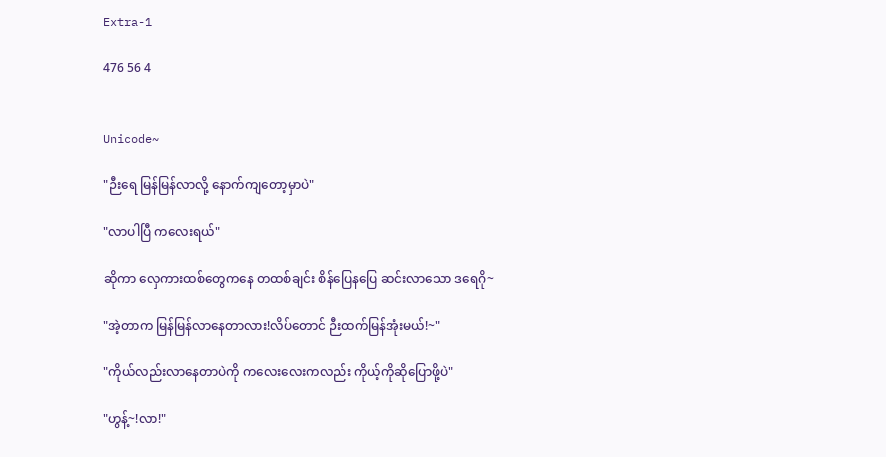Extra-1

476 56 4


Unicode~

"ဉီးရေ မြန်မြန်လာလို့ နောက်ကျတော့မှာပဲ"

"လာပါပြီ ကလေးရယ်"

ဆိုကာ လှေကားထစ်တွေကနေ တထစ်ချင်း စိန်ပြေနပြေ ဆင်းလာသော ဒရေဂို~

"အဲ့တာက မြန်မြန်လာနေတာလား!လိပ်တောင် ဉီးထက်မြန်အုံးမယ်!~"

"ကိုယ်လည်းလာနေတာပဲကို ကလေးလေးကလည်း ကိုယ့်ကိုဆိုပြောဖို့ပဲ"

"ဟွန့်~!လာ!"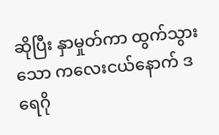ဆိုပြီး နှာမှုတ်ကာ ထွက်သွားသော ကလေးငယ်နောက် ဒရေဂို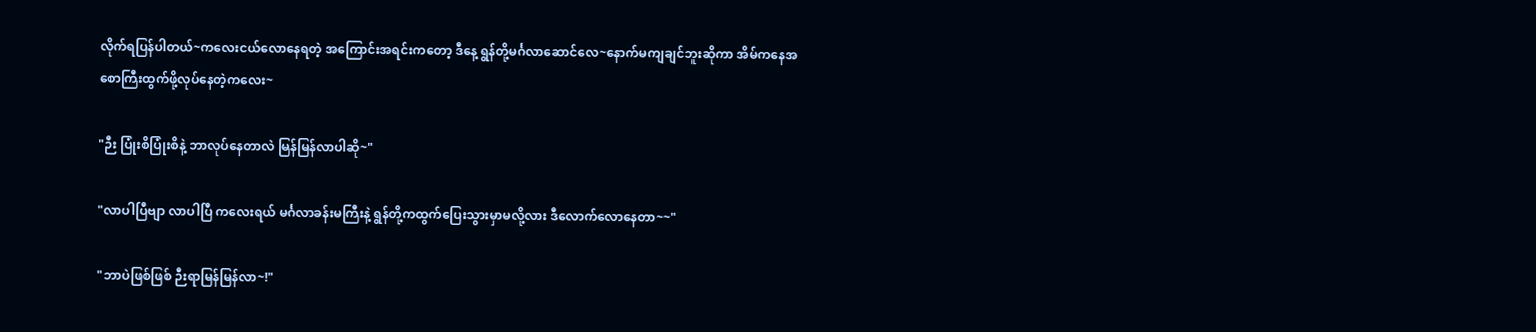လိုက်ရပြန်ပါတယ်~ကလေးငယ်လောနေရတဲ့ အကြောင်းအရင်းကတော့ ဒီနေ့ ရွန်တို့မင်္ဂလာဆောင်လေ~နောက်မကျချင်ဘူးဆိုကာ အိမ်ကနေအစောကြီးထွက်ဖို့လုပ်နေတဲ့ကလေး~

"ဉီး ပြုံးစိပြုံးစိနဲ့ ဘာလုပ်နေတာလဲ မြန်မြန်လာပါဆို~"

"လာပါပြီဗျာ လာပါပြီ ကလေးရယ် မင်္ဂလာခန်းမကြီးနဲ့ ရွန်တို့ကထွက်ပြေးသွားမှာမလို့လား ဒီလောက်လောနေတာ~~"

"ဘာပဲဖြစ်ဖြစ် ဉီးရာမြန်မြန်လာ~!"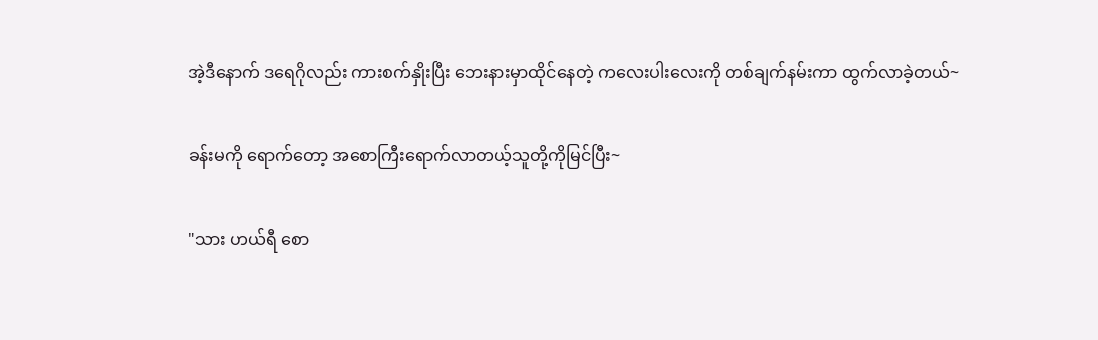အဲ့ဒီနောက် ဒရေဂိုလည်း ကားစက်နှိုးပြီး ဘေးနားမှာထိုင်နေတဲ့ ကလေးပါးလေးကို တစ်ချက်နမ်းကာ ထွက်လာခဲ့တယ်~

ခန်းမကို ရောက်တော့ အစောကြီးရောက်လာတယ့်သူတို့ကိုမြင်ပြီး~

"သား ဟယ်ရီ စော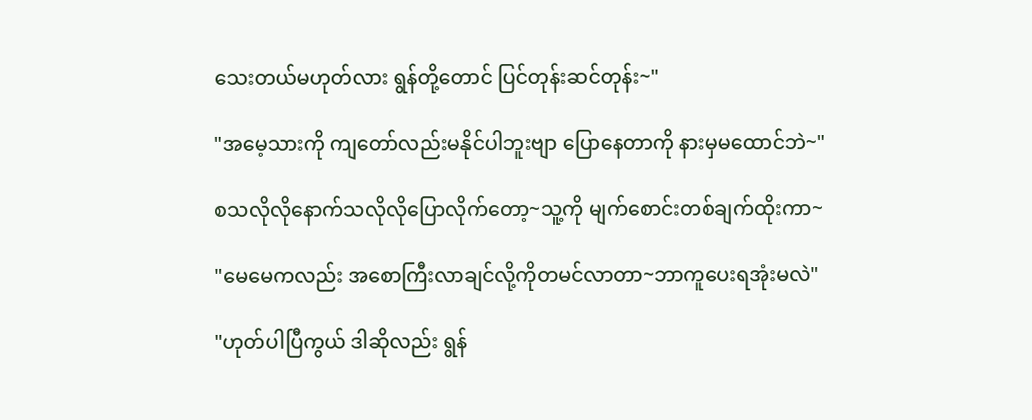သေးတယ်မဟုတ်လား ရွန်တို့တောင် ပြင်တုန်းဆင်တုန်း~"

"အမေ့သားကို ကျတော်လည်းမနိုင်ပါဘူးဗျာ ပြောနေတာကို နားမှမထောင်ဘဲ~"

စသလိုလိုနောက်သလိုလိုပြောလိုက်တော့~သူ့ကို မျက်စောင်းတစ်ချက်ထိုးကာ~

"မေမေကလည်း အစောကြီးလာချင်လို့ကိုတမင်လာတာ~ဘာကူပေးရအုံးမလဲ"

"ဟုတ်ပါပြီကွယ် ဒါဆိုလည်း ရွန်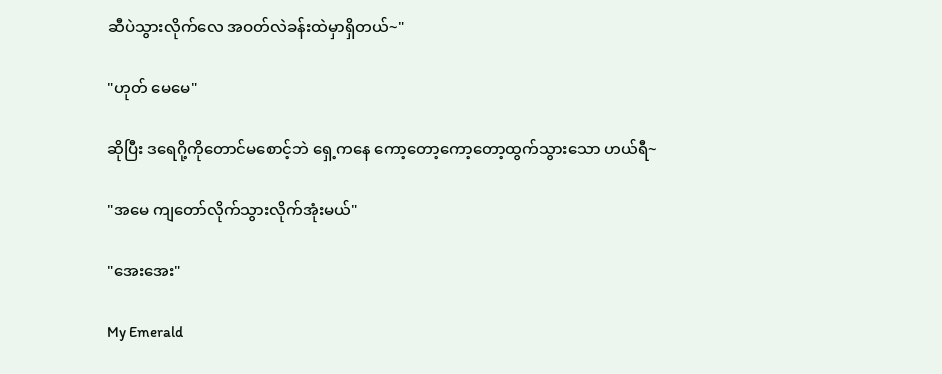ဆီပဲသွားလိုက်လေ အဝတ်လဲခန်းထဲမှာရှိတယ်~"

"ဟုတ် မေမေ"

ဆိုပြီး ဒရေဂို့ကိုတောင်မစောင့်ဘဲ ရှေ့ကနေ ကော့တော့ကော့တော့ထွက်သွားသော ဟယ်ရီ~

"အမေ ကျတော်လိုက်သွားလိုက်အုံးမယ်"

"အေးအေး"

My Emerald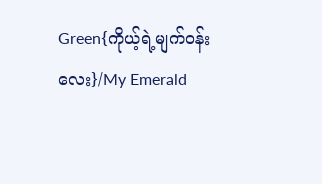Green{ကိုယ့်ရဲ့မျက်ဝန်းလေး}/My Emerald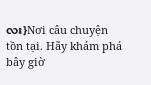လး}Nơi câu chuyện tồn tại. Hãy khám phá bây giờ